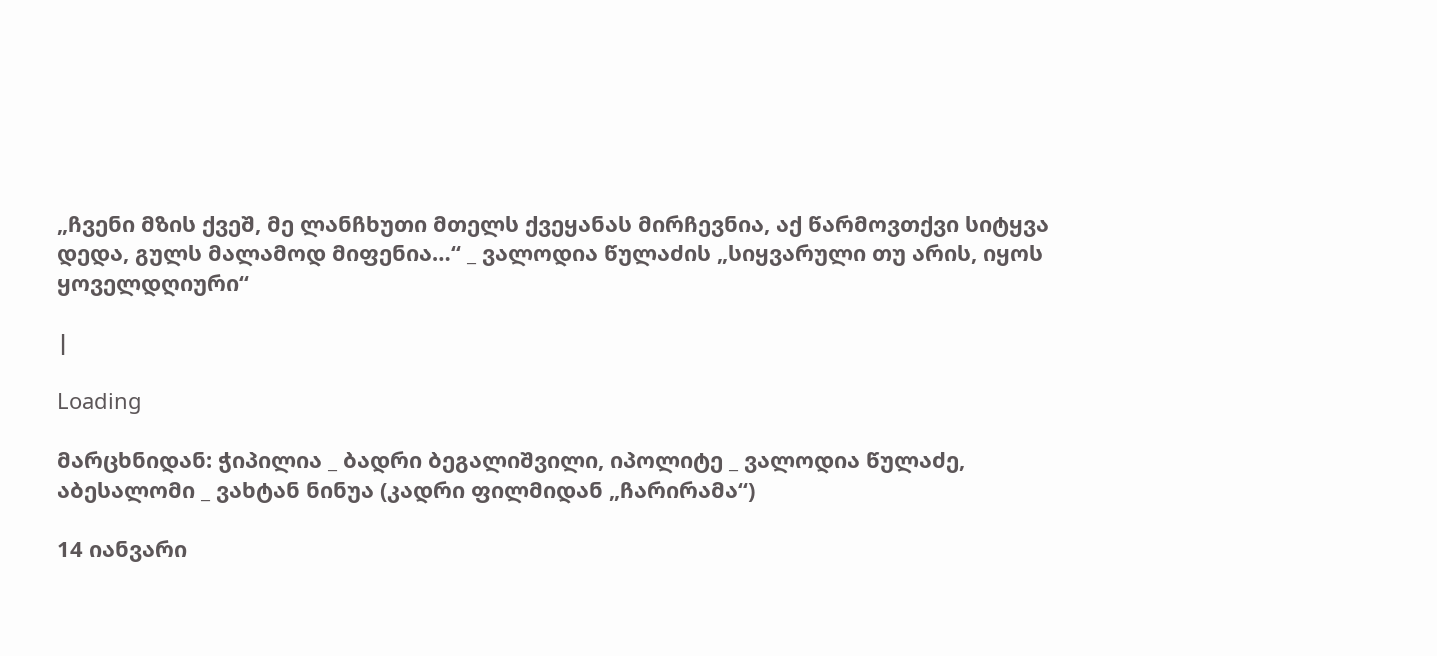„ჩვენი მზის ქვეშ, მე ლანჩხუთი მთელს ქვეყანას მირჩევნია, აქ წარმოვთქვი სიტყვა დედა, გულს მალამოდ მიფენია…“ _ ვალოდია წულაძის „სიყვარული თუ არის, იყოს ყოველდღიური“

|

Loading

მარცხნიდან: ჭიპილია _ ბადრი ბეგალიშვილი, იპოლიტე _ ვალოდია წულაძე, აბესალომი _ ვახტან ნინუა (კადრი ფილმიდან „ჩარირამა“)

14 იანვარი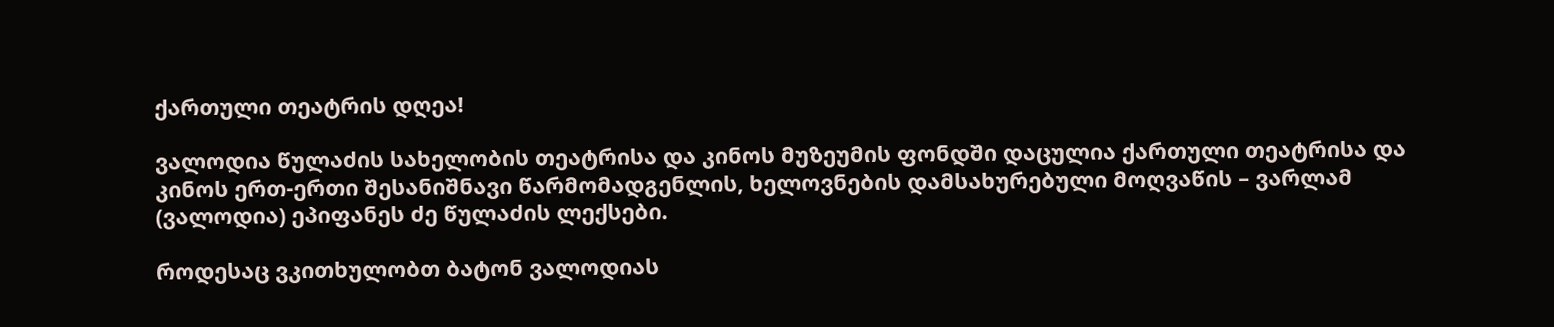ქართული თეატრის დღეა!

ვალოდია წულაძის სახელობის თეატრისა და კინოს მუზეუმის ფონდში დაცულია ქართული თეატრისა და კინოს ერთ-ერთი შესანიშნავი წარმომადგენლის, ხელოვნების დამსახურებული მოღვაწის – ვარლამ (ვალოდია) ეპიფანეს ძე წულაძის ლექსები.

როდესაც ვკითხულობთ ბატონ ვალოდიას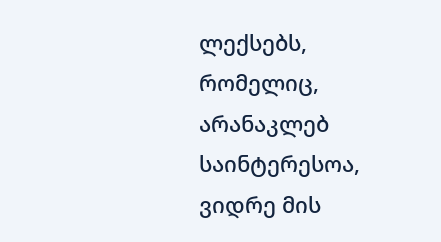ლექსებს, რომელიც, არანაკლებ საინტერესოა, ვიდრე მის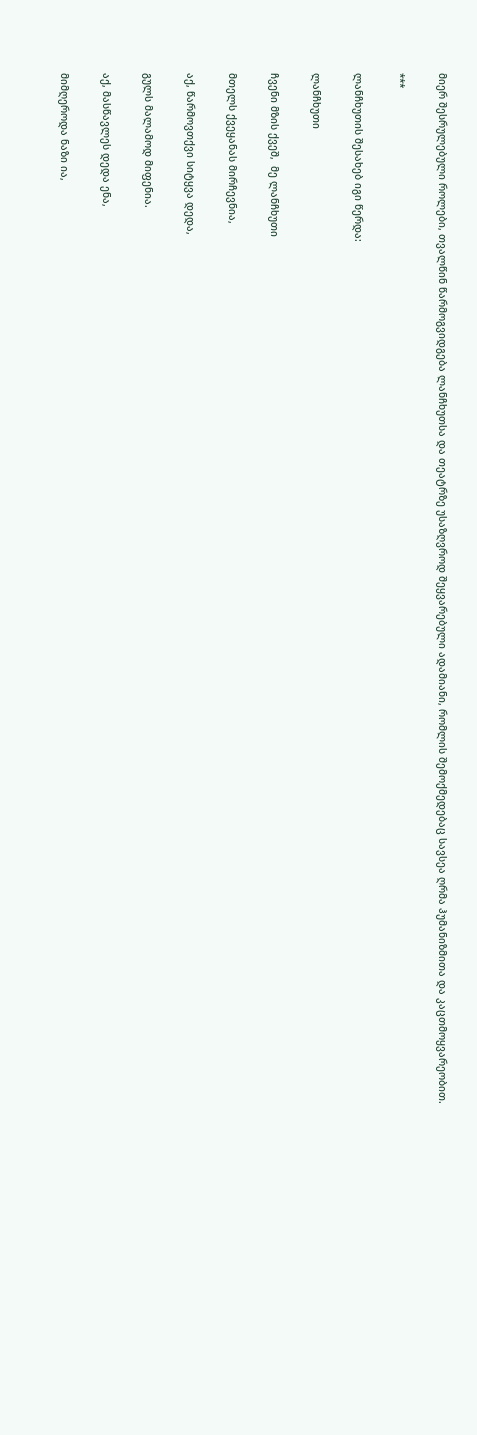მიერ შესრულებული როლები, თვალწინ წარმოგვიდგება ლანჩხუთსა და თეატრზე უსაზღვროდ შეყვარებული ადამიანი, რომლის შემოქმედებაც სავსეა ღრმა ჰუმანიზმითა და კაცთმოყვარეობით.

***

ლანჩხუთის შესახებ იგი წერდა:

ლანჩხუთი

ჩვენი მზის ქვეშ,  მე ლანჩხუთი

მთელს ქვეყანას მირჩევნია,

აქ, წარმოვთქვი სიტყვა დედა,

გულს მალამოდ მიფენია.

აქ, მასწავლეს დედა ენა,

მიმღეროდა ნაზი ია,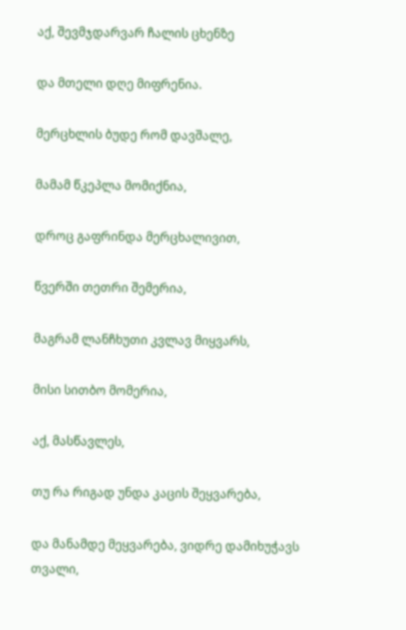აქ, შევმჯდარვარ ჩალის ცხენზე

და მთელი დღე მიფრენია.

მერცხლის ბუდე რომ დავშალე,

მამამ წკეპლა მომიქნია,

დროც გაფრინდა მერცხალივით,

წვერში თეთრი შემერია,

მაგრამ ლანჩხუთი კვლავ მიყვარს,

მისი სითბო მომერია,

აქ, მასწავლეს,

თუ რა რიგად უნდა კაცის შეყვარება,

და მანამდე მეყვარება, ვიდრე დამიხუჭავს თვალი,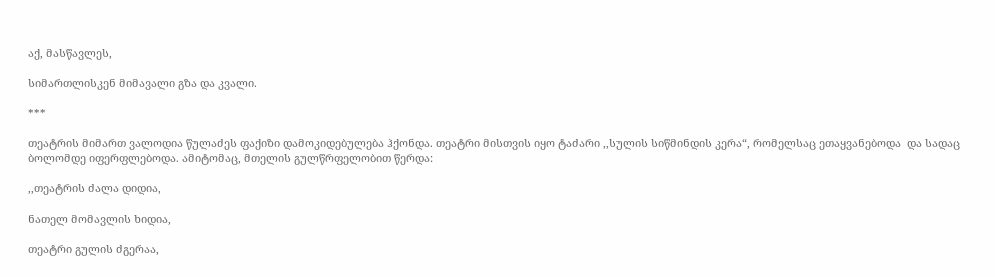აქ, მასწავლეს,

სიმართლისკენ მიმავალი გზა და კვალი.

***

თეატრის მიმართ ვალოდია წულაძეს ფაქიზი დამოკიდებულება ჰქონდა. თეატრი მისთვის იყო ტაძარი ,,სულის სიწმინდის კერა“, რომელსაც ეთაყვანებოდა  და სადაც ბოლომდე იფერფლებოდა. ამიტომაც, მთელის გულწრფელობით წერდა:

,,თეატრის ძალა დიდია,

ნათელ მომავლის ხიდია,

თეატრი გულის ძგერაა,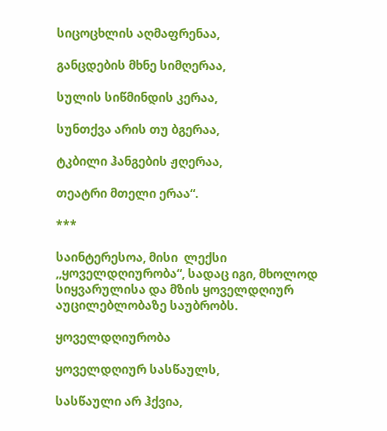სიცოცხლის აღმაფრენაა,

განცდების მხნე სიმღერაა,

სულის სიწმინდის კერაა,

სუნთქვა არის თუ ბგერაა,

ტკბილი ჰანგების ჟღერაა,

თეატრი მთელი ერაა“.

***

საინტერესოა, მისი  ლექსი ,,ყოველდღიურობა“, სადაც იგი, მხოლოდ სიყვარულისა და მზის ყოველდღიურ აუცილებლობაზე საუბრობს.

ყოველდღიურობა

ყოველდღიურ სასწაულს,

სასწაული არ ჰქვია,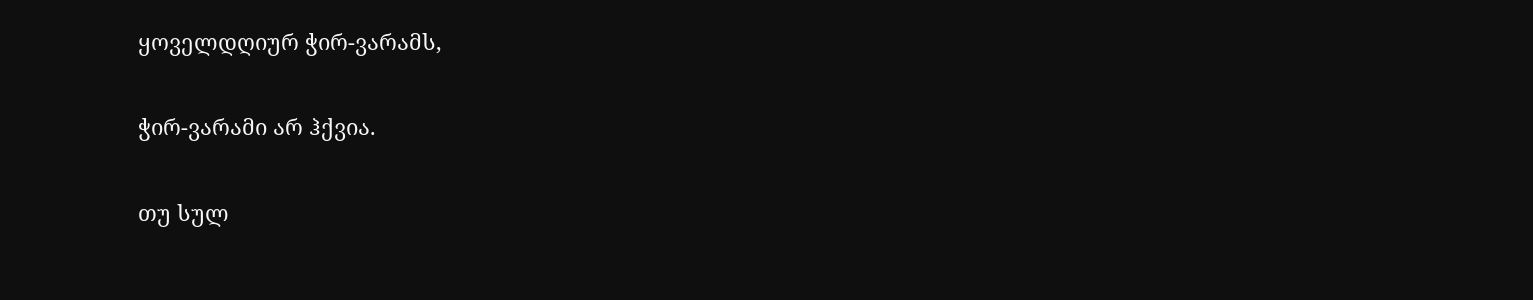ყოველდღიურ ჭირ-ვარამს,

ჭირ-ვარამი არ ჰქვია.

თუ სულ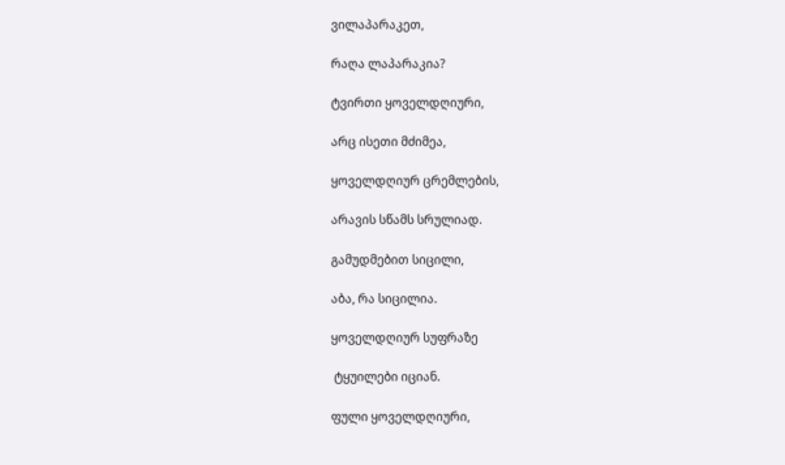ვილაპარაკეთ,

რაღა ლაპარაკია?

ტვირთი ყოველდღიური,

არც ისეთი მძიმეა,

ყოველდღიურ ცრემლების,

არავის სწამს სრულიად.

გამუდმებით სიცილი,

აბა, რა სიცილია.

ყოველდღიურ სუფრაზე

 ტყუილები იციან.

ფული ყოველდღიური,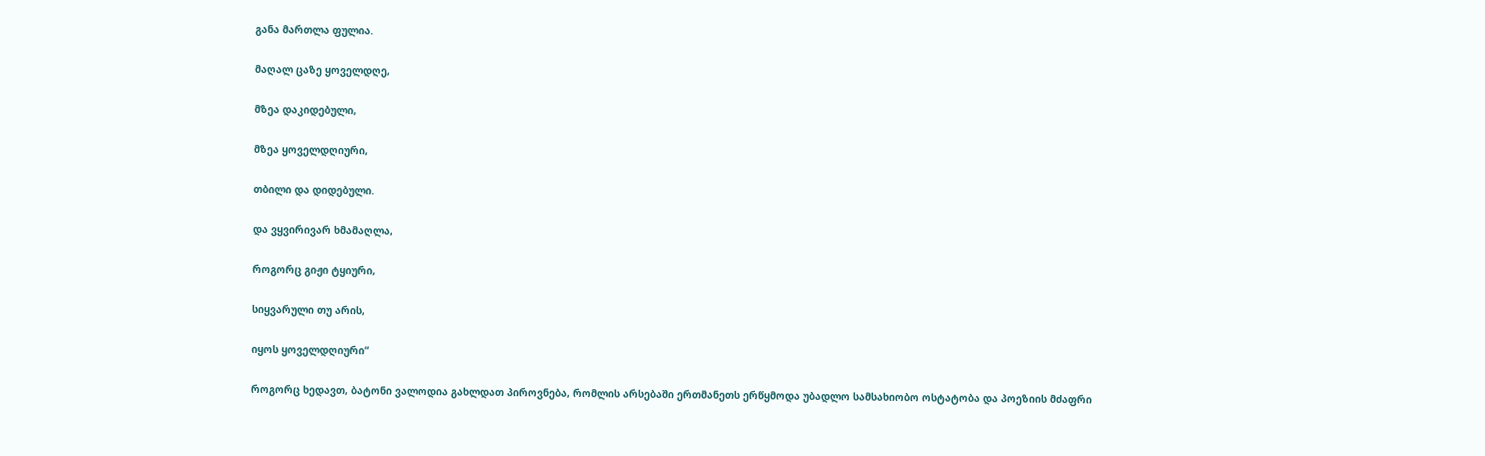განა მართლა ფულია.

მაღალ ცაზე ყოველდღე,

მზეა დაკიდებული,

მზეა ყოველდღიური,

თბილი და დიდებული.

და ვყვირივარ ხმამაღლა,

როგორც გიჟი ტყიური,

სიყვარული თუ არის,

იყოს ყოველდღიური“

როგორც ხედავთ, ბატონი ვალოდია გახლდათ პიროვნება, რომლის არსებაში ერთმანეთს ერწყმოდა უბადლო სამსახიობო ოსტატობა და პოეზიის მძაფრი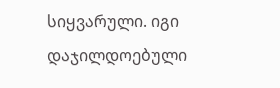სიყვარული. იგი დაჯილდოებული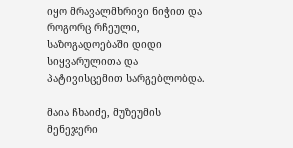იყო მრავალმხრივი ნიჭით და როგორც რჩეული,  საზოგადოებაში დიდი სიყვარულითა და პატივისცემით სარგებლობდა.

მაია ჩხაიძე, მუზეუმის მენეჯერი